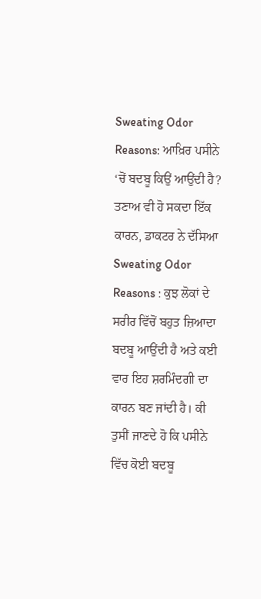Sweating Odor Reasons: ਆਖ਼ਿਰ ਪਸੀਨੇ ‘ਚੋਂ ਬਦਬੂ ਕਿਉਂ ਆਉਂਦੀ ਹੈ? ਤਣਾਅ ਵੀ ਹੋ ਸਕਦਾ ਇੱਕ ਕਾਰਨ, ਡਾਕਟਰ ਨੇ ਦੱਸਿਆ
Sweating Odor Reasons : ਕੁਝ ਲੋਕਾਂ ਦੇ ਸਰੀਰ ਵਿੱਚੋਂ ਬਹੁਤ ਜ਼ਿਆਦਾ ਬਦਬੂ ਆਉਂਦੀ ਹੈ ਅਤੇ ਕਈ ਵਾਰ ਇਹ ਸ਼ਰਮਿੰਦਗੀ ਦਾ ਕਾਰਨ ਬਣ ਜਾਂਦੀ ਹੈ। ਕੀ ਤੁਸੀਂ ਜਾਣਦੇ ਹੋ ਕਿ ਪਸੀਨੇ ਵਿੱਚ ਕੋਈ ਬਦਬੂ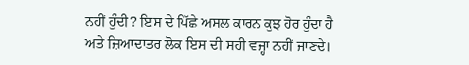ਨਹੀਂ ਹੁੰਦੀ? ਇਸ ਦੇ ਪਿੱਛੇ ਅਸਲ ਕਾਰਨ ਕੁਝ ਹੋਰ ਹੁੰਦਾ ਹੈ ਅਤੇ ਜ਼ਿਆਦਾਤਰ ਲੋਕ ਇਸ ਦੀ ਸਹੀ ਵਜ੍ਹਾ ਨਹੀਂ ਜਾਣਦੇ।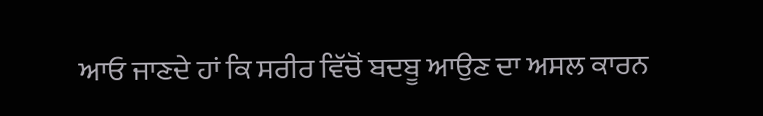ਆਓ ਜਾਣਦੇ ਹਾਂ ਕਿ ਸਰੀਰ ਵਿੱਚੋਂ ਬਦਬੂ ਆਉਣ ਦਾ ਅਸਲ ਕਾਰਨ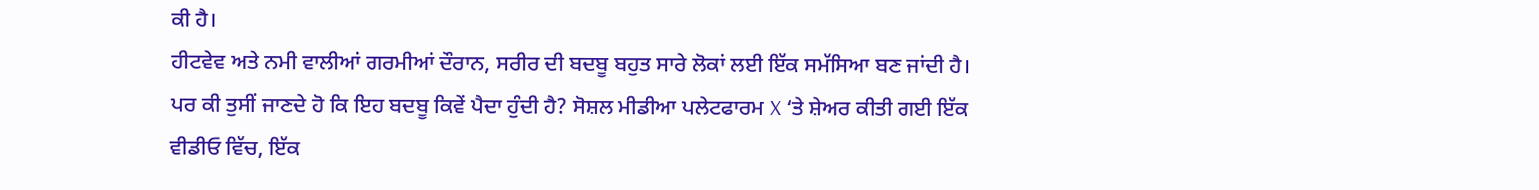ਕੀ ਹੈ।
ਹੀਟਵੇਵ ਅਤੇ ਨਮੀ ਵਾਲੀਆਂ ਗਰਮੀਆਂ ਦੌਰਾਨ, ਸਰੀਰ ਦੀ ਬਦਬੂ ਬਹੁਤ ਸਾਰੇ ਲੋਕਾਂ ਲਈ ਇੱਕ ਸਮੱਸਿਆ ਬਣ ਜਾਂਦੀ ਹੈ। ਪਰ ਕੀ ਤੁਸੀਂ ਜਾਣਦੇ ਹੋ ਕਿ ਇਹ ਬਦਬੂ ਕਿਵੇਂ ਪੈਦਾ ਹੁੰਦੀ ਹੈ? ਸੋਸ਼ਲ ਮੀਡੀਆ ਪਲੇਟਫਾਰਮ X ‘ਤੇ ਸ਼ੇਅਰ ਕੀਤੀ ਗਈ ਇੱਕ ਵੀਡੀਓ ਵਿੱਚ, ਇੱਕ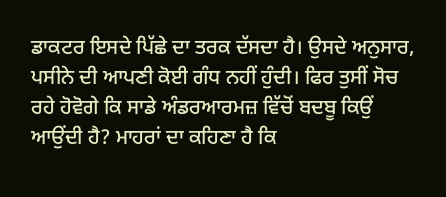ਡਾਕਟਰ ਇਸਦੇ ਪਿੱਛੇ ਦਾ ਤਰਕ ਦੱਸਦਾ ਹੈ। ਉਸਦੇ ਅਨੁਸਾਰ, ਪਸੀਨੇ ਦੀ ਆਪਣੀ ਕੋਈ ਗੰਧ ਨਹੀਂ ਹੁੰਦੀ। ਫਿਰ ਤੁਸੀਂ ਸੋਚ ਰਹੇ ਹੋਵੋਗੇ ਕਿ ਸਾਡੇ ਅੰਡਰਆਰਮਜ਼ ਵਿੱਚੋਂ ਬਦਬੂ ਕਿਉਂ ਆਉਂਦੀ ਹੈ? ਮਾਹਰਾਂ ਦਾ ਕਹਿਣਾ ਹੈ ਕਿ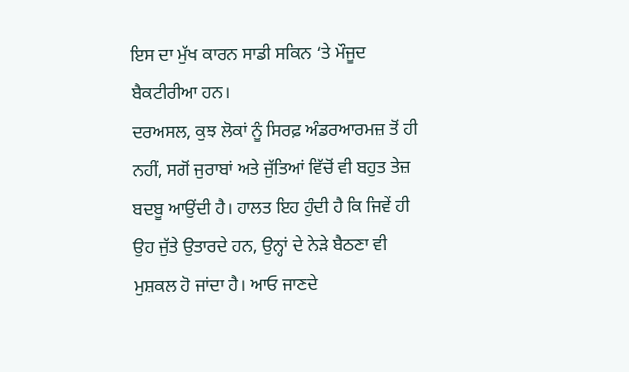ਇਸ ਦਾ ਮੁੱਖ ਕਾਰਨ ਸਾਡੀ ਸਕਿਨ ‘ਤੇ ਮੌਜੂਦ ਬੈਕਟੀਰੀਆ ਹਨ।
ਦਰਅਸਲ, ਕੁਝ ਲੋਕਾਂ ਨੂੰ ਸਿਰਫ਼ ਅੰਡਰਆਰਮਜ਼ ਤੋਂ ਹੀ ਨਹੀਂ, ਸਗੋਂ ਜੁਰਾਬਾਂ ਅਤੇ ਜੁੱਤਿਆਂ ਵਿੱਚੋਂ ਵੀ ਬਹੁਤ ਤੇਜ਼ ਬਦਬੂ ਆਉਂਦੀ ਹੈ। ਹਾਲਤ ਇਹ ਹੁੰਦੀ ਹੈ ਕਿ ਜਿਵੇਂ ਹੀ ਉਹ ਜੁੱਤੇ ਉਤਾਰਦੇ ਹਨ, ਉਨ੍ਹਾਂ ਦੇ ਨੇੜੇ ਬੈਠਣਾ ਵੀ ਮੁਸ਼ਕਲ ਹੋ ਜਾਂਦਾ ਹੈ। ਆਓ ਜਾਣਦੇ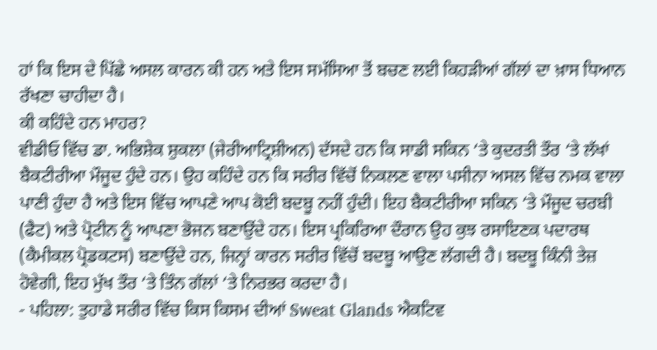ਹਾਂ ਕਿ ਇਸ ਦੇ ਪਿੱਛੇ ਅਸਲ ਕਾਰਨ ਕੀ ਹਨ ਅਤੇ ਇਸ ਸਮੱਸਿਆ ਤੋਂ ਬਚਣ ਲਈ ਕਿਹੜੀਆਂ ਗੱਲਾਂ ਦਾ ਖ਼ਾਸ ਧਿਆਨ ਰੱਖਣਾ ਚਾਹੀਦਾ ਹੈ।
ਕੀ ਕਹਿੰਦੇ ਹਨ ਮਾਹਰ?
ਵੀਡੀਓ ਵਿੱਚ ਡਾ. ਅਭਿਸ਼ੇਕ ਸ਼ੁਕਲਾ (ਜੇਰੀਆਟ੍ਰਿਸ਼ੀਅਨ) ਦੱਸਦੇ ਹਨ ਕਿ ਸਾਡੀ ਸਕਿਨ ‘ਤੇ ਕੁਦਰਤੀ ਤੌਰ ‘ਤੇ ਲੱਖਾਂ ਬੈਕਟੀਰੀਆ ਮੌਜੂਦ ਹੁੰਦੇ ਹਨ। ਉਹ ਕਹਿੰਦੇ ਹਨ ਕਿ ਸਰੀਰ ਵਿੱਚੋਂ ਨਿਕਲਣ ਵਾਲਾ ਪਸੀਨਾ ਅਸਲ ਵਿੱਚ ਨਮਕ ਵਾਲਾ ਪਾਣੀ ਹੁੰਦਾ ਹੈ ਅਤੇ ਇਸ ਵਿੱਚ ਆਪਣੇ ਆਪ ਕੋਈ ਬਦਬੂ ਨਹੀਂ ਹੁੰਦੀ। ਇਹ ਬੈਕਟੀਰੀਆ ਸਕਿਨ ‘ਤੇ ਮੌਜੂਦ ਚਰਬੀ (ਫੈਟ) ਅਤੇ ਪ੍ਰੋਟੀਨ ਨੂੰ ਆਪਣਾ ਭੋਜਨ ਬਣਾਉਂਦੇ ਹਨ। ਇਸ ਪ੍ਰਕਿਰਿਆ ਦੌਰਾਨ ਉਹ ਕੁਝ ਰਸਾਇਣਕ ਪਦਾਰਥ (ਕੈਮੀਕਲ ਪ੍ਰੋਡਕਟਸ) ਬਣਾਉਂਦੇ ਹਨ, ਜਿਨ੍ਹਾਂ ਕਾਰਨ ਸਰੀਰ ਵਿੱਚੋਂ ਬਦਬੂ ਆਉਣ ਲੱਗਦੀ ਹੈ। ਬਦਬੂ ਕਿੰਨੀ ਤੇਜ਼ ਹੋਵੇਗੀ, ਇਹ ਮੁੱਖ ਤੌਰ ‘ਤੇ ਤਿੰਨ ਗੱਲਾਂ ‘ਤੇ ਨਿਰਭਰ ਕਰਦਾ ਹੈ।
- ਪਹਿਲਾ: ਤੁਹਾਡੇ ਸਰੀਰ ਵਿੱਚ ਕਿਸ ਕਿਸਮ ਦੀਆਂ Sweat Glands ਐਕਟਿਵ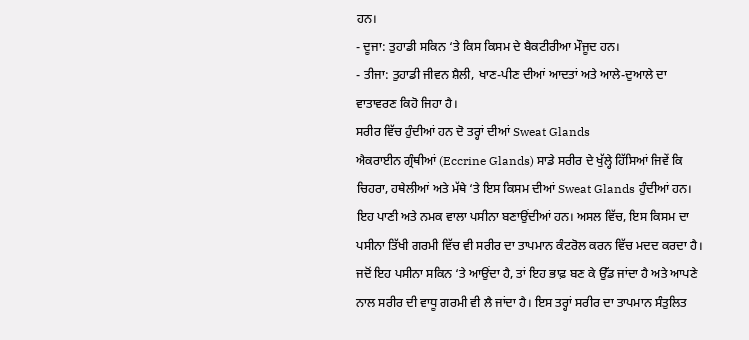ਹਨ।
- ਦੂਜਾ: ਤੁਹਾਡੀ ਸਕਿਨ ‘ਤੇ ਕਿਸ ਕਿਸਮ ਦੇ ਬੈਕਟੀਰੀਆ ਮੌਜੂਦ ਹਨ।
- ਤੀਜਾ: ਤੁਹਾਡੀ ਜੀਵਨ ਸ਼ੈਲੀ, ਖਾਣ-ਪੀਣ ਦੀਆਂ ਆਦਤਾਂ ਅਤੇ ਆਲੇ-ਦੁਆਲੇ ਦਾ ਵਾਤਾਵਰਣ ਕਿਹੋ ਜਿਹਾ ਹੈ।
ਸਰੀਰ ਵਿੱਚ ਹੁੰਦੀਆਂ ਹਨ ਦੋ ਤਰ੍ਹਾਂ ਦੀਆਂ Sweat Glands
ਐਕਰਾਈਨ ਗ੍ਰੰਥੀਆਂ (Eccrine Glands) ਸਾਡੇ ਸਰੀਰ ਦੇ ਖੁੱਲ੍ਹੇ ਹਿੱਸਿਆਂ ਜਿਵੇਂ ਕਿ ਚਿਹਰਾ, ਹਥੇਲੀਆਂ ਅਤੇ ਮੱਥੇ ‘ਤੇ ਇਸ ਕਿਸਮ ਦੀਆਂ Sweat Glands ਹੁੰਦੀਆਂ ਹਨ। ਇਹ ਪਾਣੀ ਅਤੇ ਨਮਕ ਵਾਲਾ ਪਸੀਨਾ ਬਣਾਉਂਦੀਆਂ ਹਨ। ਅਸਲ ਵਿੱਚ, ਇਸ ਕਿਸਮ ਦਾ ਪਸੀਨਾ ਤਿੱਖੀ ਗਰਮੀ ਵਿੱਚ ਵੀ ਸਰੀਰ ਦਾ ਤਾਪਮਾਨ ਕੰਟਰੋਲ ਕਰਨ ਵਿੱਚ ਮਦਦ ਕਰਦਾ ਹੈ। ਜਦੋਂ ਇਹ ਪਸੀਨਾ ਸਕਿਨ ‘ਤੇ ਆਉਂਦਾ ਹੈ, ਤਾਂ ਇਹ ਭਾਫ਼ ਬਣ ਕੇ ਉੱਡ ਜਾਂਦਾ ਹੈ ਅਤੇ ਆਪਣੇ ਨਾਲ ਸਰੀਰ ਦੀ ਵਾਧੂ ਗਰਮੀ ਵੀ ਲੈ ਜਾਂਦਾ ਹੈ। ਇਸ ਤਰ੍ਹਾਂ ਸਰੀਰ ਦਾ ਤਾਪਮਾਨ ਸੰਤੁਲਿਤ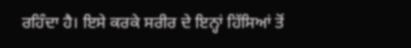ਰਹਿੰਦਾ ਹੈ। ਇਸੇ ਕਰਕੇ ਸਰੀਰ ਦੇ ਇਨ੍ਹਾਂ ਹਿੱਸਿਆਂ ਤੋਂ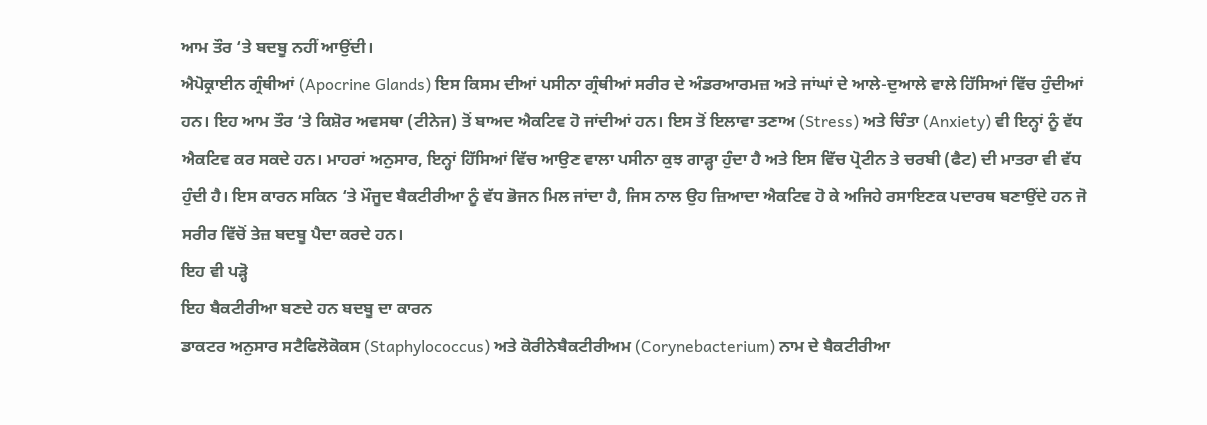ਆਮ ਤੌਰ ‘ਤੇ ਬਦਬੂ ਨਹੀਂ ਆਉਂਦੀ।
ਐਪੋਕ੍ਰਾਈਨ ਗ੍ਰੰਥੀਆਂ (Apocrine Glands) ਇਸ ਕਿਸਮ ਦੀਆਂ ਪਸੀਨਾ ਗ੍ਰੰਥੀਆਂ ਸਰੀਰ ਦੇ ਅੰਡਰਆਰਮਜ਼ ਅਤੇ ਜਾਂਘਾਂ ਦੇ ਆਲੇ-ਦੁਆਲੇ ਵਾਲੇ ਹਿੱਸਿਆਂ ਵਿੱਚ ਹੁੰਦੀਆਂ ਹਨ। ਇਹ ਆਮ ਤੌਰ ‘ਤੇ ਕਿਸ਼ੋਰ ਅਵਸਥਾ (ਟੀਨੇਜ) ਤੋਂ ਬਾਅਦ ਐਕਟਿਵ ਹੋ ਜਾਂਦੀਆਂ ਹਨ। ਇਸ ਤੋਂ ਇਲਾਵਾ ਤਣਾਅ (Stress) ਅਤੇ ਚਿੰਤਾ (Anxiety) ਵੀ ਇਨ੍ਹਾਂ ਨੂੰ ਵੱਧ ਐਕਟਿਵ ਕਰ ਸਕਦੇ ਹਨ। ਮਾਹਰਾਂ ਅਨੁਸਾਰ, ਇਨ੍ਹਾਂ ਹਿੱਸਿਆਂ ਵਿੱਚ ਆਉਣ ਵਾਲਾ ਪਸੀਨਾ ਕੁਝ ਗਾੜ੍ਹਾ ਹੁੰਦਾ ਹੈ ਅਤੇ ਇਸ ਵਿੱਚ ਪ੍ਰੋਟੀਨ ਤੇ ਚਰਬੀ (ਫੈਟ) ਦੀ ਮਾਤਰਾ ਵੀ ਵੱਧ ਹੁੰਦੀ ਹੈ। ਇਸ ਕਾਰਨ ਸਕਿਨ ‘ਤੇ ਮੌਜੂਦ ਬੈਕਟੀਰੀਆ ਨੂੰ ਵੱਧ ਭੋਜਨ ਮਿਲ ਜਾਂਦਾ ਹੈ, ਜਿਸ ਨਾਲ ਉਹ ਜ਼ਿਆਦਾ ਐਕਟਿਵ ਹੋ ਕੇ ਅਜਿਹੇ ਰਸਾਇਣਕ ਪਦਾਰਥ ਬਣਾਉਂਦੇ ਹਨ ਜੋ ਸਰੀਰ ਵਿੱਚੋਂ ਤੇਜ਼ ਬਦਬੂ ਪੈਦਾ ਕਰਦੇ ਹਨ।
ਇਹ ਵੀ ਪੜ੍ਹੋ
ਇਹ ਬੈਕਟੀਰੀਆ ਬਣਦੇ ਹਨ ਬਦਬੂ ਦਾ ਕਾਰਨ
ਡਾਕਟਰ ਅਨੁਸਾਰ ਸਟੈਫਿਲੋਕੋਕਸ (Staphylococcus) ਅਤੇ ਕੋਰੀਨੇਬੈਕਟੀਰੀਅਮ (Corynebacterium) ਨਾਮ ਦੇ ਬੈਕਟੀਰੀਆ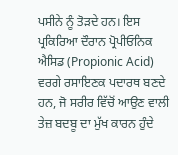ਪਸੀਨੇ ਨੂੰ ਤੋੜਦੇ ਹਨ। ਇਸ ਪ੍ਰਕਿਰਿਆ ਦੌਰਾਨ ਪ੍ਰੋਪੀਓਨਿਕ ਐਸਿਡ (Propionic Acid) ਵਰਗੇ ਰਸਾਇਣਕ ਪਦਾਰਥ ਬਣਦੇ ਹਨ, ਜੋ ਸਰੀਰ ਵਿੱਚੋਂ ਆਉਣ ਵਾਲੀ ਤੇਜ਼ ਬਦਬੂ ਦਾ ਮੁੱਖ ਕਾਰਨ ਹੁੰਦੇ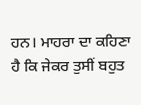ਹਨ। ਮਾਹਰਾ ਦਾ ਕਹਿਣਾ ਹੈ ਕਿ ਜੇਕਰ ਤੁਸੀਂ ਬਹੁਤ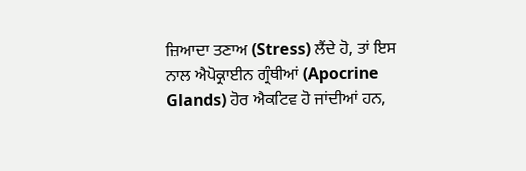ਜ਼ਿਆਦਾ ਤਣਾਅ (Stress) ਲੈਂਦੇ ਹੋ, ਤਾਂ ਇਸ ਨਾਲ ਐਪੋਕ੍ਰਾਈਨ ਗ੍ਰੰਥੀਆਂ (Apocrine Glands) ਹੋਰ ਐਕਟਿਵ ਹੋ ਜਾਂਦੀਆਂ ਹਨ,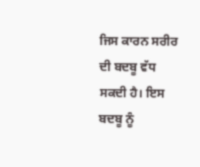ਜਿਸ ਕਾਰਨ ਸਰੀਰ ਦੀ ਬਦਬੂ ਵੱਧ ਸਕਦੀ ਹੈ। ਇਸ ਬਦਬੂ ਨੂੰ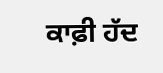ਕਾਫ਼ੀ ਹੱਦ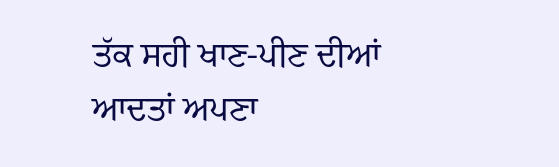ਤੱਕ ਸਹੀ ਖਾਣ-ਪੀਣ ਦੀਆਂ ਆਦਤਾਂ ਅਪਣਾ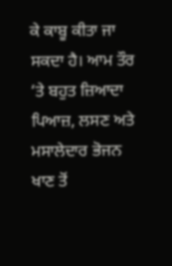ਕੇ ਕਾਬੂ ਕੀਤਾ ਜਾ ਸਕਦਾ ਹੈ। ਆਮ ਤੌਰ ‘ਤੇ ਬਹੁਤ ਜ਼ਿਆਦਾ ਪਿਆਜ਼, ਲਸਣ ਅਤੇ ਮਸਾਲੇਦਾਰ ਭੋਜਨ ਖਾਣ ਤੋਂ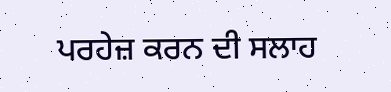ਪਰਹੇਜ਼ ਕਰਨ ਦੀ ਸਲਾਹ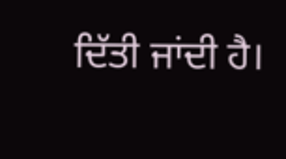ਦਿੱਤੀ ਜਾਂਦੀ ਹੈ।